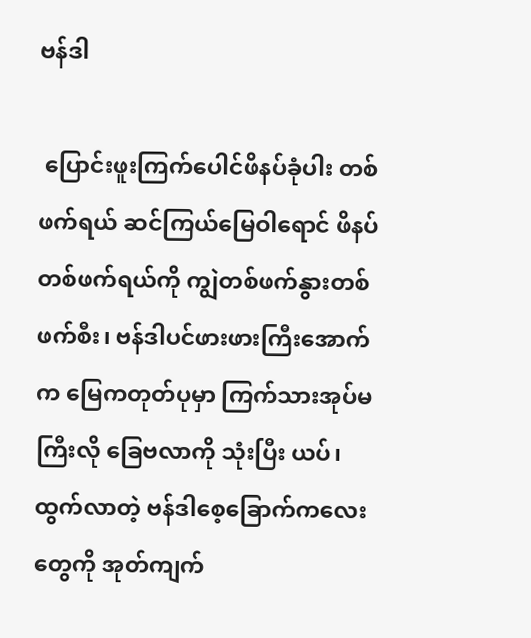ဗန်ဒါ

 ပြောင်းဖူးကြက်ပေါင်ဖိနပ်ခုံပါး တစ်ဖက်ရယ် ဆင်ကြယ်မြေဝါရောင် ဖိနပ်တစ်ဖက်ရယ်ကို ကျွဲတစ်ဖက်နွားတစ်ဖက်စီး၊ ဗန်ဒါပင်ဖားဖားကြီးအောက်က မြေကတုတ်ပုမှာ ကြက်သားအုပ်မကြီးလို ခြေဗလာကို သုံးပြီး ယပ်၊ ထွက်လာတဲ့ ဗန်ဒါစေ့ခြောက်ကလေးတွေကို အုတ်ကျက်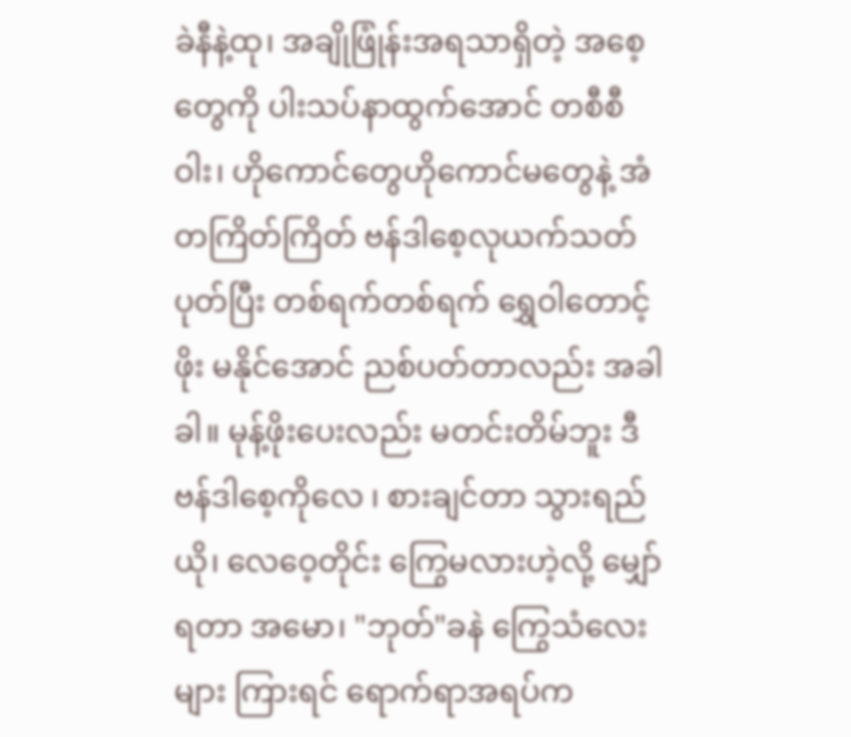ခဲနီနဲ့ထု၊ အချိုဖြုံန်းအရသာရှိတဲ့ အစေ့တွေကို ပါးသပ်နာထွက်အောင် တစီစီဝါး၊ ဟိုကောင်တွေဟိုကောင်မတွေနဲ့ အံတကြိတ်ကြိတ် ဗန်ဒါစေ့လုယက်သတ်ပုတ်ပြီး တစ်ရက်တစ်ရက် ရွှေဝါတောင့်ဖိုး မနိုင်အောင် ညစ်ပတ်တာလည်း အခါခါ။ မုန့်ဖိုးပေးလည်း မတင်းတိမ်ဘူး ဒီဗန်ဒါစေ့ကိုလေ ၊ စားချင်တာ သွားရည်ယို၊ လေဝေ့တိုင်း ကြွေမလားဟဲ့လို့ မျှော်ရတာ အမော၊ "ဘုတ်"ခနဲ ကြွေသံလေးများ ကြားရင် ရောက်ရာအရပ်က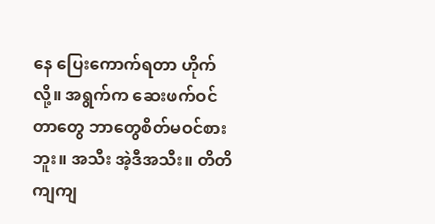နေ ပြေးကောက်ရတာ ဟိုက်လို့။ အရွက်က ဆေးဖက်ဝင်တာတွေ ဘာတွေစိတ်မဝင်စားဘူး။ အသီး အဲ့ဒီအသီး။ တိတိကျကျ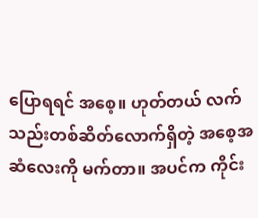ပြောရရင် အစေ့။ ဟုတ်တယ် လက်သည်းတစ်ဆိတ်လောက်ရှိတဲ့ အစေ့အဆံလေးကို မက်တာ။ အပင်က ကိုင်း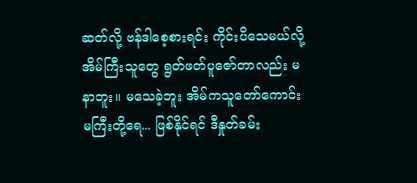ဆတ်လို့ ဗန်ဒါစေ့စားရင်း ကိုင်းပိသေမယ်လို့ အိမ်ကြီးသူတွေ ရွတ်ဖတ်ပူဇော်တာလည်း မနာဘူး။ မသေခဲ့ဘူး အိမ်ကသူတော်ကောင်းမကြီးတို့ရေ... ဖြစ်နိုင်ရင် ဒီနှုတ်ခမ်း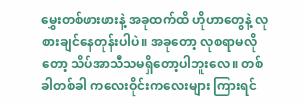မွှေးတစ်ဖားဖားနဲ့ အခုထက်ထိ ဟိုဟာတွေနဲ့ လုစားချင်နေတုန်းပါပဲ။ အခုတော့ လုစရာမလိုတော့ သိပ်အာသီသမရှိတော့ပါဘူးလေ။ တစ်ခါတစ်ခါ ကလေးဝိုင်းကလေးများ ကြားရင်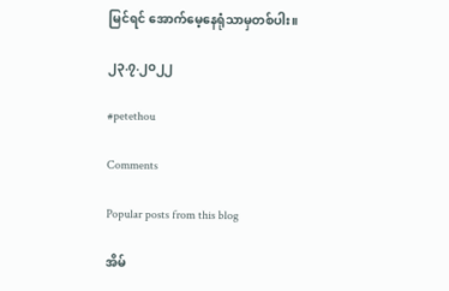မြင်ရင် အောက်မေ့နေရုံသာမှတစ်ပါး။

၂၃.၇.၂၀၂၂

#petethou

Comments

Popular posts from this blog

အိမ်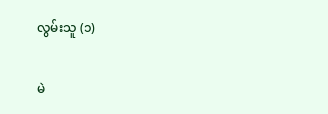လွမ်းသူ (၁)

မဲ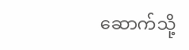ဆောက်သို့